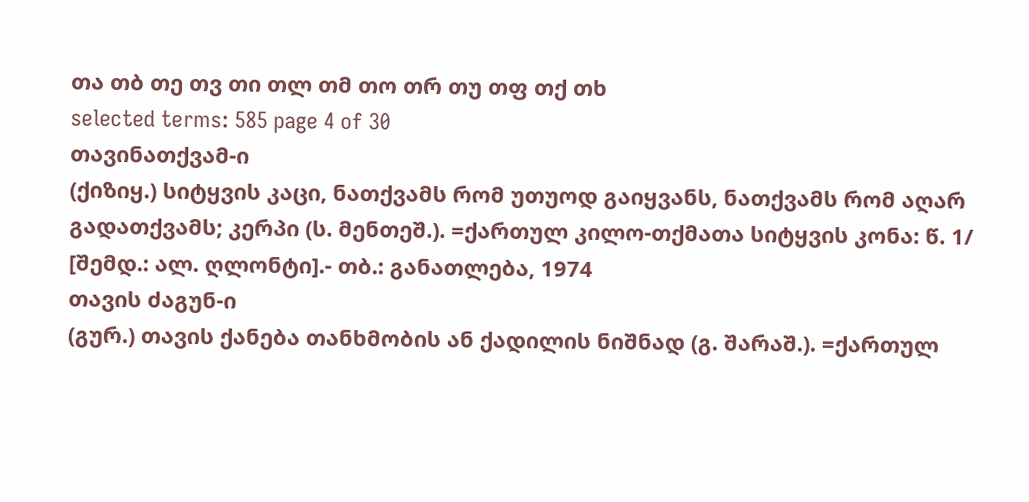თა თბ თე თვ თი თლ თმ თო თრ თუ თფ თქ თხ
selected terms: 585 page 4 of 30
თავინათქვამ-ი
(ქიზიყ.) სიტყვის კაცი, ნათქვამს რომ უთუოდ გაიყვანს, ნათქვამს რომ აღარ გადათქვამს; კერპი (ს. მენთეშ.). =ქართულ კილო-თქმათა სიტყვის კონა: წ. 1/ [შემდ.: ალ. ღლონტი].- თბ.: განათლება, 1974
თავის ძაგუნ-ი
(გურ.) თავის ქანება თანხმობის ან ქადილის ნიშნად (გ. შარაშ.). =ქართულ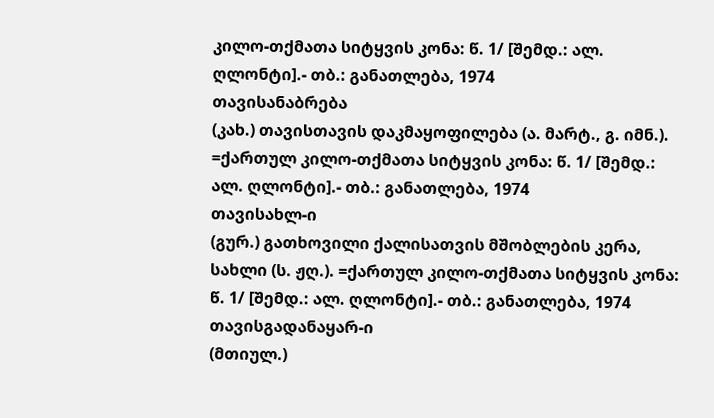კილო-თქმათა სიტყვის კონა: წ. 1/ [შემდ.: ალ. ღლონტი].- თბ.: განათლება, 1974
თავისანაბრება
(კახ.) თავისთავის დაკმაყოფილება (ა. მარტ., გ. იმნ.). =ქართულ კილო-თქმათა სიტყვის კონა: წ. 1/ [შემდ.: ალ. ღლონტი].- თბ.: განათლება, 1974
თავისახლ-ი
(გურ.) გათხოვილი ქალისათვის მშობლების კერა, სახლი (ს. ჟღ.). =ქართულ კილო-თქმათა სიტყვის კონა: წ. 1/ [შემდ.: ალ. ღლონტი].- თბ.: განათლება, 1974
თავისგადანაყარ-ი
(მთიულ.)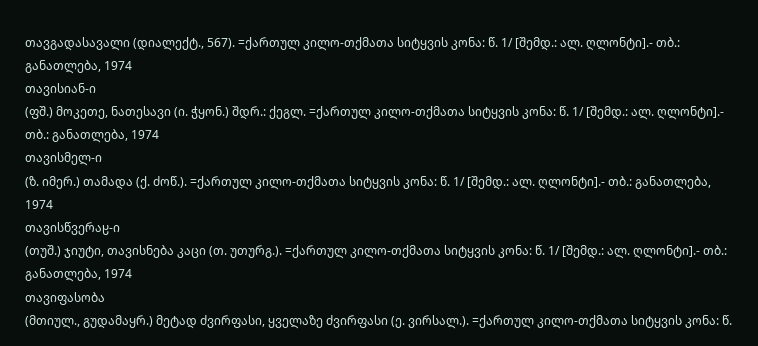თავგადასავალი (დიალექტ., 567). =ქართულ კილო-თქმათა სიტყვის კონა: წ. 1/ [შემდ.: ალ. ღლონტი].- თბ.: განათლება, 1974
თავისიან-ი
(ფშ.) მოკეთე, ნათესავი (ი. ჭყონ.) შდრ.: ქეგლ. =ქართულ კილო-თქმათა სიტყვის კონა: წ. 1/ [შემდ.: ალ. ღლონტი].- თბ.: განათლება, 1974
თავისმელ-ი
(ზ. იმერ.) თამადა (ქ. ძოწ.). =ქართულ კილო-თქმათა სიტყვის კონა: წ. 1/ [შემდ.: ალ. ღლონტი].- თბ.: განათლება, 1974
თავისწვერაჸ-ი
(თუშ.) ჯიუტი, თავისნება კაცი (თ. უთურგ.). =ქართულ კილო-თქმათა სიტყვის კონა: წ. 1/ [შემდ.: ალ. ღლონტი].- თბ.: განათლება, 1974
თავიფასობა
(მთიულ., გუდამაყრ.) მეტად ძვირფასი, ყველაზე ძვირფასი (ე. ვირსალ.). =ქართულ კილო-თქმათა სიტყვის კონა: წ.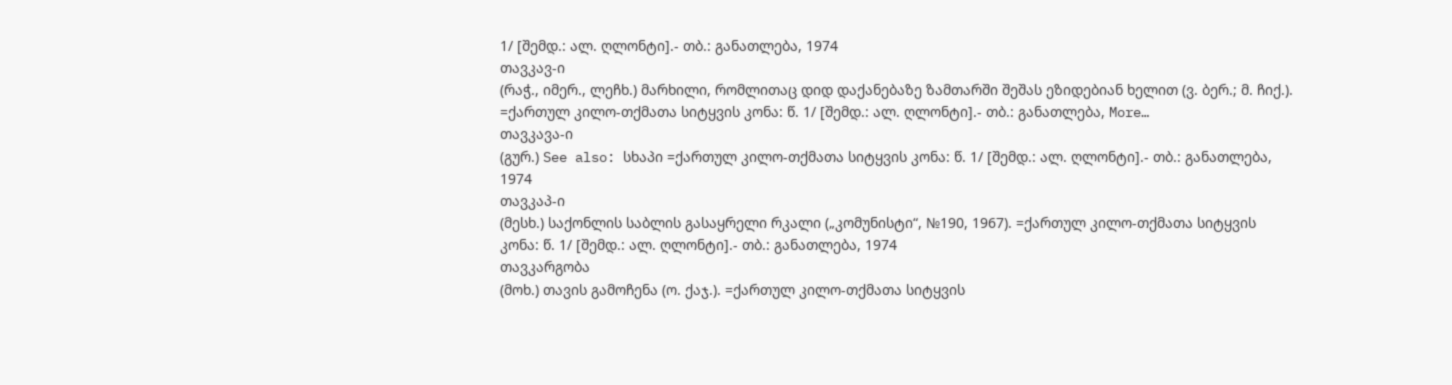1/ [შემდ.: ალ. ღლონტი].- თბ.: განათლება, 1974
თავკავ-ი
(რაჭ., იმერ., ლეჩხ.) მარხილი, რომლითაც დიდ დაქანებაზე ზამთარში შეშას ეზიდებიან ხელით (ვ. ბერ.; მ. ჩიქ.). =ქართულ კილო-თქმათა სიტყვის კონა: წ. 1/ [შემდ.: ალ. ღლონტი].- თბ.: განათლება, More…
თავკავა-ი
(გურ.) See also: სხაპი =ქართულ კილო-თქმათა სიტყვის კონა: წ. 1/ [შემდ.: ალ. ღლონტი].- თბ.: განათლება, 1974
თავკაპ-ი
(მესხ.) საქონლის საბლის გასაყრელი რკალი („კომუნისტი“, №190, 1967). =ქართულ კილო-თქმათა სიტყვის კონა: წ. 1/ [შემდ.: ალ. ღლონტი].- თბ.: განათლება, 1974
თავკარგობა
(მოხ.) თავის გამოჩენა (ო. ქაჯ.). =ქართულ კილო-თქმათა სიტყვის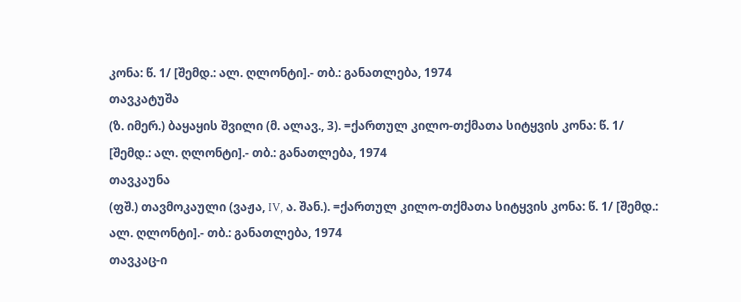კონა: წ. 1/ [შემდ.: ალ. ღლონტი].- თბ.: განათლება, 1974
თავკატუშა
(ზ. იმერ.) ბაყაყის შვილი (მ. ალავ., 3). =ქართულ კილო-თქმათა სიტყვის კონა: წ. 1/ [შემდ.: ალ. ღლონტი].- თბ.: განათლება, 1974
თავკაუნა
(ფშ.) თავმოკაული (ვაჟა, IV, ა. შან.). =ქართულ კილო-თქმათა სიტყვის კონა: წ. 1/ [შემდ.: ალ. ღლონტი].- თბ.: განათლება, 1974
თავკაც-ი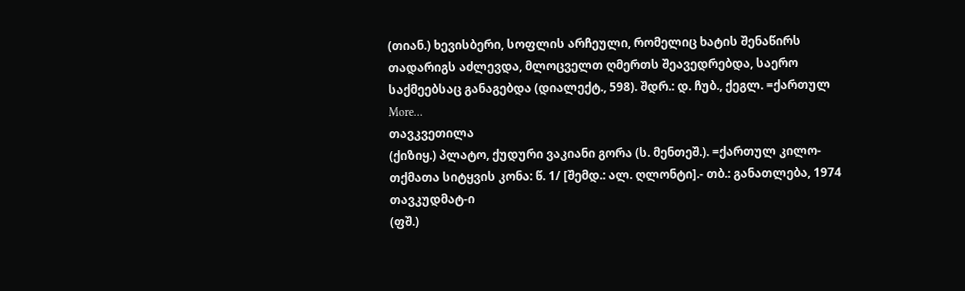(თიან.) ხევისბერი, სოფლის არჩეული, რომელიც ხატის შენაწირს თადარიგს აძლევდა, მლოცველთ ღმერთს შეავედრებდა, საერო საქმეებსაც განაგებდა (დიალექტ., 598). შდრ.: დ. ჩუბ., ქეგლ. =ქართულ More…
თავკვეთილა
(ქიზიყ.) პლატო, ქუდური ვაკიანი გორა (ს. მენთეშ.). =ქართულ კილო-თქმათა სიტყვის კონა: წ. 1/ [შემდ.: ალ. ღლონტი].- თბ.: განათლება, 1974
თავკუდმატ-ი
(ფშ.)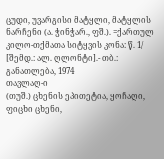ცუდი, უვარგისი მატყლი, მატყლის ნარჩენი (ა. ჭინჭარ., ფშ.). =ქართულ კილო-თქმათა სიტყვის კონა: წ. 1/ [შემდ.: ალ. ღლონტი].- თბ.: განათლება, 1974
თავლაღ-ი
(თუშ.) ცხენის ეპითეტია, ყოჩაღი, ფიცხი ცხენი,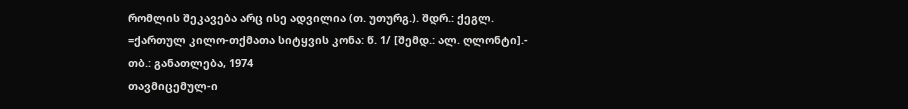რომლის შეკავება არც ისე ადვილია (თ. უთურგ.). შდრ.: ქეგლ. =ქართულ კილო-თქმათა სიტყვის კონა: წ. 1/ [შემდ.: ალ. ღლონტი].- თბ.: განათლება, 1974
თავმიცემულ-ი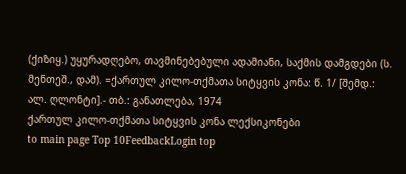(ქიზიყ.) უყურადღებო, თავმინებებული ადამიანი, საქმის დამგდები (ს. მენთეშ., დამ). =ქართულ კილო-თქმათა სიტყვის კონა: წ. 1/ [შემდ.: ალ. ღლონტი].- თბ.: განათლება, 1974
ქართულ კილო-თქმათა სიტყვის კონა ლექსიკონები
to main page Top 10FeedbackLogin top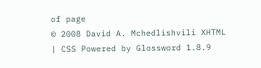of page
© 2008 David A. Mchedlishvili XHTML | CSS Powered by Glossword 1.8.9